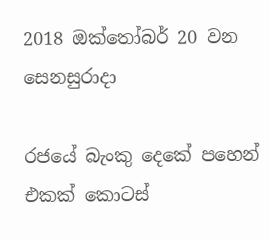2018 ඔක්තෝබර් 20 වන සෙනසුරාදා

රජයේ බැංකු දෙකේ පහෙන් එකක් කොටස්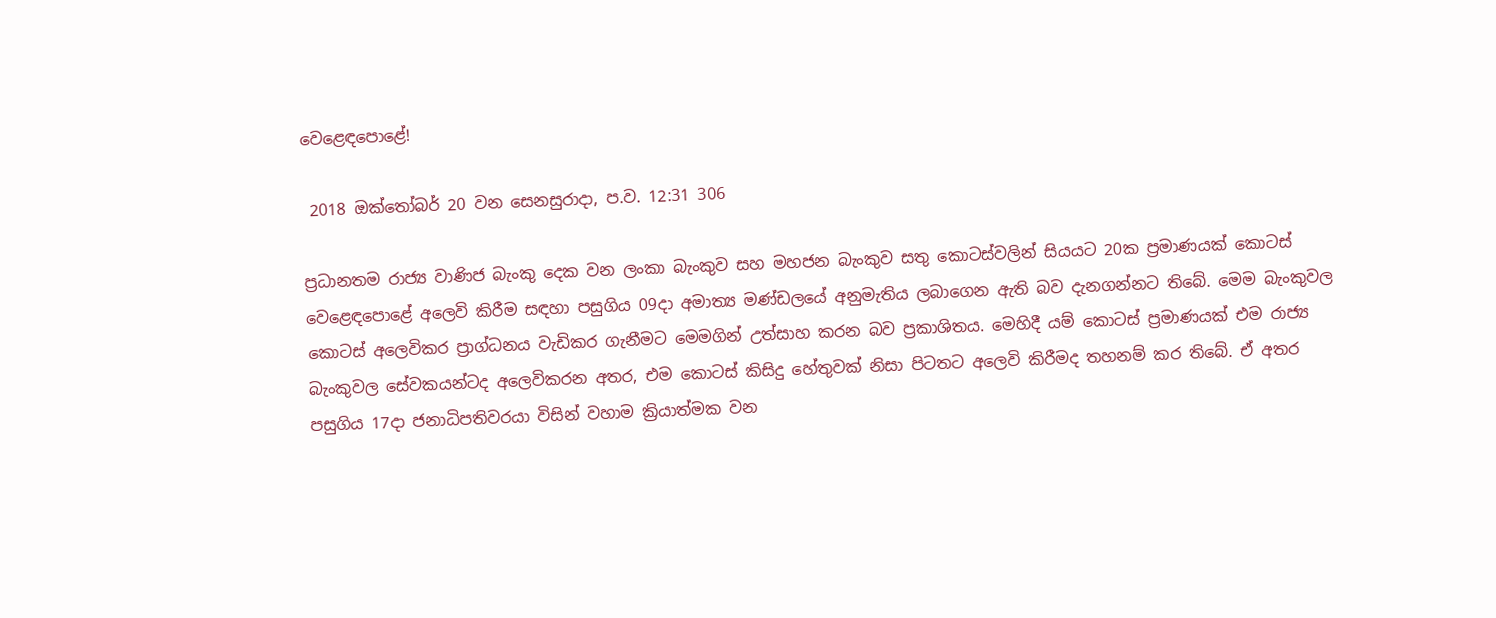වෙළෙඳපොළේ!

 2018 ඔක්තෝබර් 20 වන සෙනසුරාදා, ප.ව. 12:31 306

ප්‍රධානතම රාජ්‍ය වාණිජ බැංකු දෙක වන ලංකා බැංකුව සහ මහජන බැංකුව සතු කොටස්වලින් සියයට 20ක ප්‍රමාණයක් කොටස් වෙළෙඳපොළේ අලෙවි කිරීම සඳහා පසුගිය 09දා අමාත්‍ය මණ්ඩලයේ අනුමැතිය ලබාගෙන ඇති බව දැනගන්නට තිබේ. මෙම බැංකුවල කොටස් අලෙවිකර ප්‍රාග්ධනය වැඩිකර ගැනීමට මෙමගින් උත්සාහ කරන බව ප්‍රකාශිතය. මෙහිදී යම් කොටස් ප්‍රමාණයක් එම රාජ්‍ය බැංකුවල සේවකයන්ටද අලෙවිකරන අතර, එම කොටස් කිසිදු හේතුවක් නිසා පිටතට අලෙවි කිරීමද තහනම් කර තිබේ. ඒ අතර පසුගිය 17දා ජනාධිපතිවරයා විසින් වහාම ක්‍රියාත්මක වන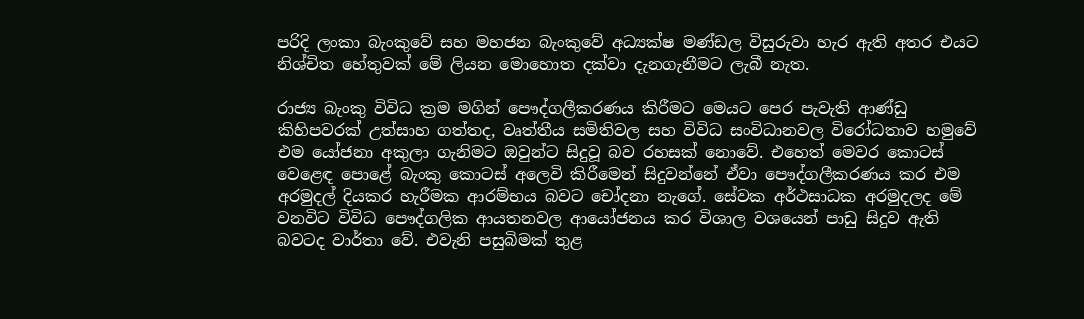පරිදි ලංකා බැංකුවේ සහ මහජන බැංකුවේ අධ්‍යක්ෂ මණ්ඩල විසුරුවා හැර ඇති අතර එයට නිශ්චිත හේතුවක් මේ ලියන මොහොත දක්වා දැනගැනීමට ලැබී නැත.

රාජ්‍ය බැංකු විවිධ ක්‍රම මගින් පෞද්ගලීකරණය කිරීමට මෙයට පෙර පැවැති ආණ්ඩු කිහිපවරක් උත්සාහ ගත්තද, වෘත්තීය සමිතිවල සහ විවිධ සංවිධානවල විරෝධතාව හමුවේ එම යෝජනා අකුලා ගැනිමට ඔවුන්ට සිදුවූ බව රහසක් නොවේ. එහෙත් මෙවර කොටස් වෙළෙඳ පොළේ බැංකු කොටස් අලෙවි කිරීමෙන් සිදුවන්නේ ඒවා පෞද්ගලීකරණය කර එම අරමුදල් දියකර හැරීමක ආරම්භය බවට චෝදනා නැගේ. සේවක අර්ථසාධක අරමුදලද මේ වනවිට විවිධ පෞද්ගලික ආයතනවල ආයෝජනය කර විශාල වශයෙන් පාඩු සිදුව ඇති බවටද වාර්තා වේ. එවැනි පසුබිමක් තුළ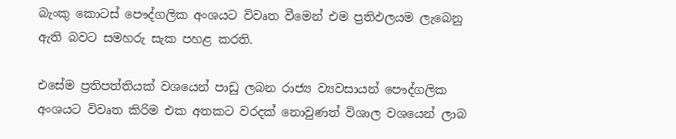බැංකු කොටස් පෞද්ගලික අංශයට විවෘත වීමෙන් එම ප්‍රතිඵලයම ලැබෙනු ඇති බවට සමහරු සැක පහළ කරති.

එසේම ප්‍රතිපත්තියක් වශයෙන් පාඩු ලබන රාජ්‍ය ව්‍යවසායන් පෞද්ගලික අංශයට විවෘත කිරිම එක අතකට වරදක් නොවුණත් විශාල වශයෙන් ලාබ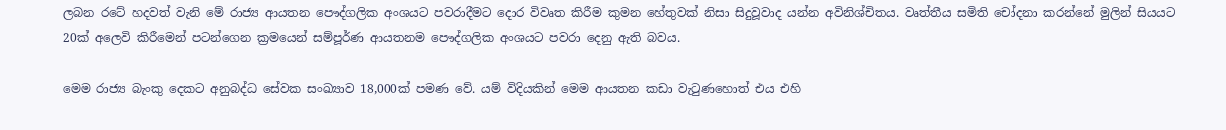ලබන රටේ හදවත් වැනි මේ රාජ්‍ය ආයතන පෞද්ගලික අංශයට පවරාදීමට දොර විවෘත කිරීම කුමන හේතුවක් නිසා සිදුවූවාද යන්න අවිනිශ්චිතය. වෘත්තීය සමිති චෝදනා කරන්නේ මුලින් සියයට 20ක් අලෙවි කිරීමෙන් පටන්ගෙන ක්‍රමයෙන් සම්පූර්ණ ආයතනම පෞද්ගලික අංශයට පවරා දෙනු ඇති බවය.

මෙම රාජ්‍ය බැංකු දෙකට අනුබද්ධ සේවක සංඛ්‍යාව 18,000ක් පමණ වේ. යම් විදියකින් මෙම ආයතන කඩා වැටුණහොත් එය එහි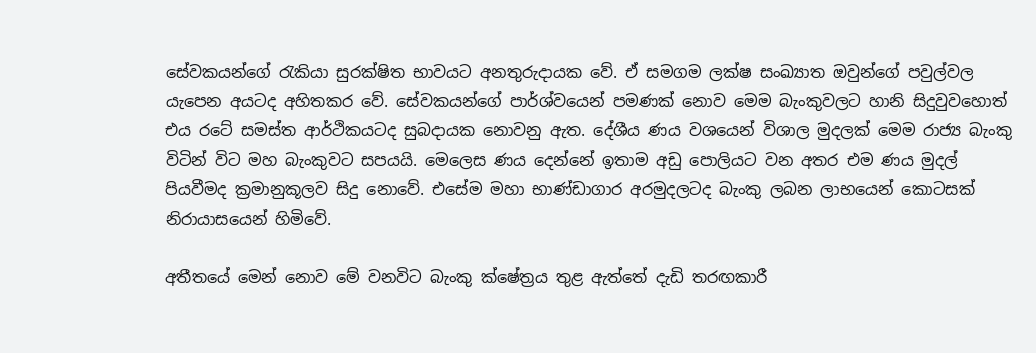සේවකයන්ගේ රැකියා සුරක්ෂිත භාවයට අනතුරුදායක වේ. ඒ සමගම ලක්ෂ සංඛ්‍යාත ඔවුන්ගේ පවුල්වල යැපෙන අයටද අහිතකර වේ. සේවකයන්ගේ පාර්ශ්වයෙන් පමණක් නොව මෙම බැංකුවලට හානි සිදුවුවහොත් එය රටේ සමස්ත ආර්ථිකයටද සුබදායක නොවනු ඇත. දේශීය ණය වශයෙන් විශාල මුදලක් මෙම රාජ්‍ය බැංකු විටින් විට මහ බැංකුවට සපයයි. මෙලෙස ණය දෙන්නේ ඉතාම අඩු පොලියට වන අතර එම ණය මුදල් පියවීමද ක්‍රමානුකූලව සිදු නොවේ. එසේම මහා භාණ්ඩාගාර අරමුදලටද බැංකු ලබන ලාභයෙන් කොටසක් නිරායාසයෙන් හිමිවේ.

අතීතයේ මෙන් නොව මේ වනවිට බැංකු ක්ෂේත්‍රය තුළ ඇත්තේ දැඩි තරඟකාරී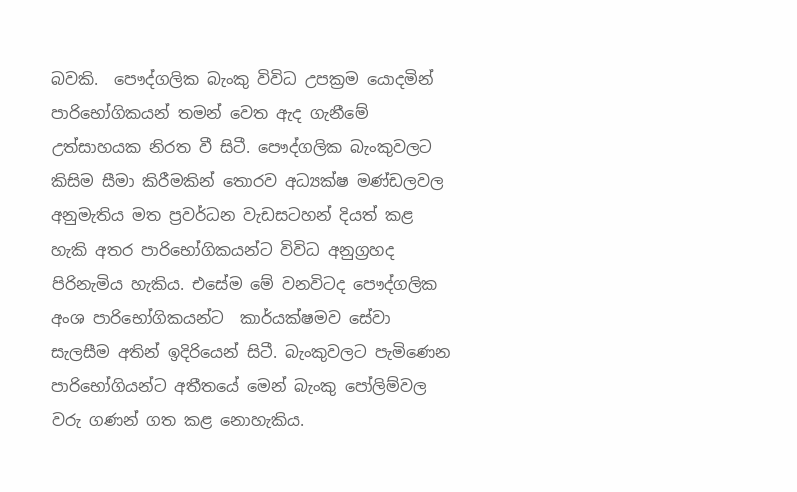බවකි.  පෞද්ගලික බැංකු විවිධ උපක්‍රම යොදමින් පාරිභෝගිකයන් තමන් වෙත ඇද ගැනීමේ උත්සාහයක නිරත වී සිටී. පෞද්ගලික බැංකුවලට කිසිම සීමා කිරීමකින් තොරව අධ්‍යක්ෂ මණ්ඩලවල අනුමැතිය මත ප්‍රවර්ධන වැඩසටහන් දියත් කළ හැකි අතර පාරිභෝගිකයන්ට විවිධ අනුග්‍රහද පිරිනැමිය හැකිය. එසේම මේ වනවිටද පෞද්ගලික අංශ පාරිභෝගිකයන්ට  කාර්යක්ෂමව සේවා සැලසීම අතින් ඉදිරියෙන් සිටී. බැංකුවලට පැමිණෙන පාරිභෝගියන්ට අතීතයේ මෙන් බැංකු පෝලිම්වල වරු ගණන් ගත කළ නොහැකිය.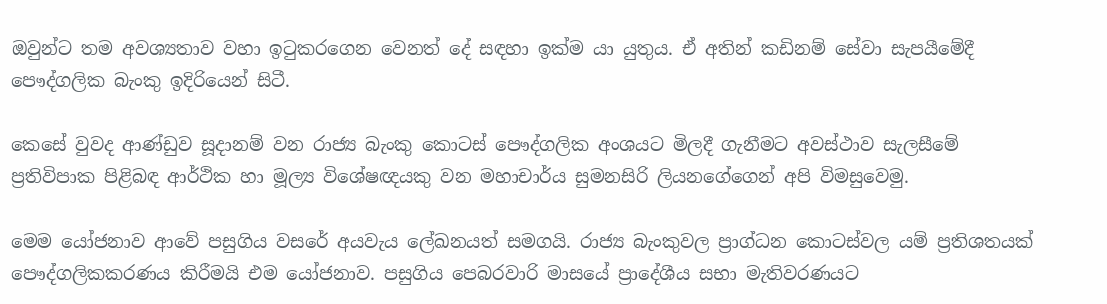ඔවුන්ට තම අවශ්‍යතාව වහා ඉටුකරගෙන වෙනත් දේ සඳහා ඉක්ම යා යුතුය. ඒ අතින් කඩිනම් සේවා සැපයීමේදී පෞද්ගලික බැංකු ඉදිරියෙන් සිටී.

කෙසේ වුවද ආණ්ඩුව සූදානම් වන රාජ්‍ය බැංකු කොටස් පෞද්ගලික අංශයට මිලදී ගැනීමට අවස්ථාව සැලසීමේ ප්‍රතිවිපාක පිළිබඳ ආර්ථික හා මූල්‍ය විශේෂඥයකු වන මහාචාර්ය සුමනසිරි ලියනගේගෙන් අපි විමසුවෙමු.

මෙම යෝජනාව ආවේ පසුගිය වසරේ අයවැය ලේඛනයත් සමගයි. රාජ්‍ය බැංකුවල ප්‍රාග්ධන කොටස්වල යම් ප්‍රතිශතයක් පෞද්ගලිකකරණය කිරීමයි එම යෝජනාව. පසුගිය පෙබරවාරි මාසයේ ප්‍රාදේශීය සභා මැතිවරණයට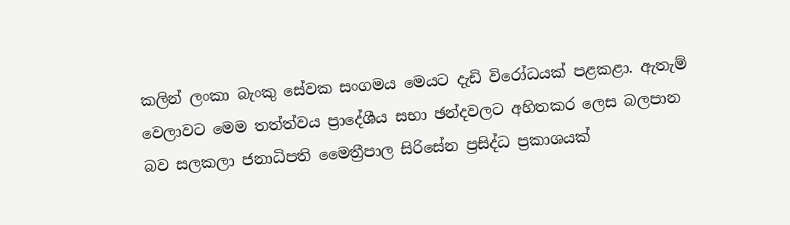කලින් ලංකා බැංකු සේවක සංගමය මෙයට දැඩි විරෝධයක් පළකළා. ඇතැම් වෙලාවට මෙම තත්ත්වය ප්‍රාදේශීය සභා ඡන්දවලට අහිතකර ලෙස බලපාන බව සලකලා ජනාධිපති මෛත්‍රීපාල සිරිසේන ප්‍රසිද්ධ ප්‍රකාශයක්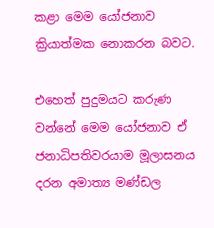කළා මෙම යෝජනාව ක්‍රියාත්මක නොකරන බවට.

එහෙත් පුදුමයට කරුණ වන්නේ මෙම යෝජනාව ඒ ජනාධිපතිවරයාම මූලාසනය දරන අමාත්‍ය මණ්ඩල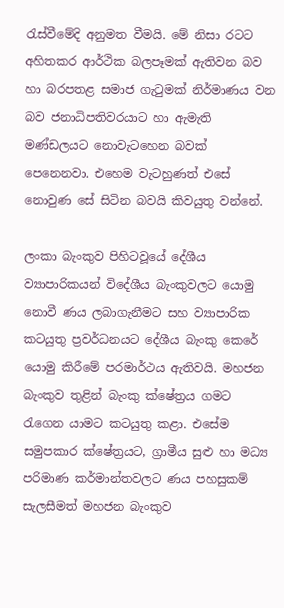රැස්වීමේදි අනුමත වීමයි. මේ නිසා රටට අහිතකර ආර්ථික බලපෑමක් ඇතිවන බව හා බරපතළ සමාජ ගැටුමක් නිර්මාණය වන බව ජනාධිපතිවරයාට හා ඇමැති මණ්ඩලයට නොවැටහෙන බවක් පෙනෙනවා. එහෙම වැටහුණත් එසේ නොවුණ සේ සිටින බවයි කිවයුතු වන්නේ.

ලංකා බැංකුව පිහිටවූයේ දේශීය ව්‍යාපාරිකයන් විදේශීය බැංකුවලට යොමු නොවී ණය ලබාගැනීමට සහ ව්‍යාපාරික කටයුතු ප්‍රවර්ධනයට දේශීය බැංකු කෙරේ යොමු කිරීමේ පරමාර්ථය ඇතිවයි. මහජන බැංකුව තුළින් බැංකු ක්ෂේත්‍රය ගමට රැගෙන යාමට කටයුතු කළා. එසේම සමුපකාර ක්ෂේත්‍රයට, ග්‍රාමීය සුළු හා මධ්‍ය පරිමාණ කර්මාන්තවලට ණය පහසුකම් සැලසීමත් මහජන බැංකුව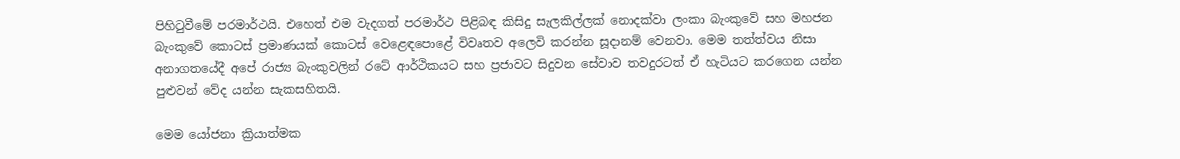පිහිටුවීමේ පරමාර්ථයි. එහෙත් එම වැදගත් පරමාර්ථ පිළිබඳ කිසිදු සැලකිල්ලක් නොදක්වා ලංකා බැංකුවේ සහ මහජන බැංකුවේ කොටස් ප්‍රමාණයක් කොටස් වෙළෙඳපොළේ විවෘතව අලෙවි කරන්න සූදානම් වෙනවා. මෙම තත්ත්වය නිසා අනාගතයේදී අපේ රාජ්‍ය බැංකුවලින් රටේ ආර්ථිකයට සහ ප්‍රජාවට සිදුවන සේවාව තවදුරටත් ඒ හැටියට කරගෙන යන්න පුළුවන් වේද යන්න සැකසහිතයි.

මෙම යෝජනා ක්‍රියාත්මක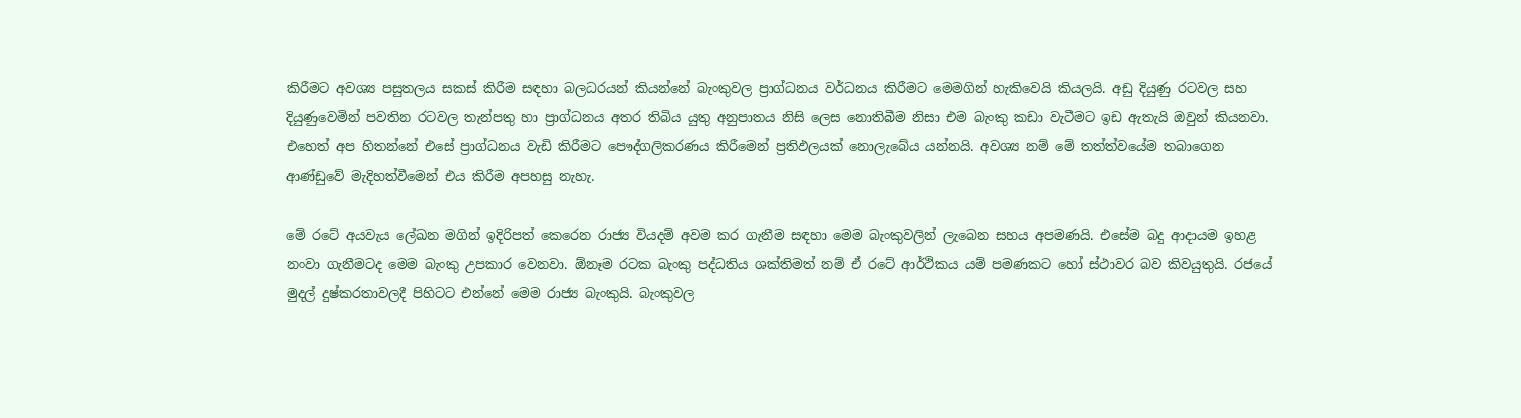කිරීමට අවශ්‍ය පසුතලය සකස් කිරීම සඳහා බලධරයන් කියන්නේ බැංකුවල ප්‍රාග්ධනය වර්ධනය කිරීමට මෙමගින් හැකිවෙයි කියලයි. අඩු දියුණු රටවල සහ දියුණුවෙමින් පවතින රටවල තැන්පතු හා ප්‍රාග්ධනය අතර තිබිය යුතු අනුපාතය නිසි ලෙස නොතිබීම නිසා එම බැංකු කඩා වැටීමට ඉඩ ඇතැයි ඔවුන් කියනවා. එහෙත් අප හිතන්නේ එසේ ප්‍රාග්ධනය වැඩි කිරීමට පෞද්ගලිකරණය කිරීමෙන් ප්‍රතිඵලයක් නොලැබේය යන්නයි. අවශ්‍ය නම් මේ තත්ත්වයේම තබාගෙන ආණ්ඩුවේ මැදිහත්වීමෙන් එය කිරීම අපහසු නැහැ.

මේ රටේ අයවැය ලේඛන මගින් ඉදිරිපත් කෙරෙන රාජ්‍ය වියදම් අවම කර ගැනීම සඳහා මෙම බැංකුවලින් ලැබෙන සහය අපමණයි. එසේම බදු ආදායම ඉහළ නංවා ගැනීමටද මෙම බැංකු උපකාර වෙනවා. ඕනෑම රටක බැංකු පද්ධතිය ශක්තිමත් නම් ඒ රටේ ආර්ථිකය යම් පමණකට හෝ ස්ථාවර බව කිවයුතුයි. රජයේ මුදල් දුෂ්කරතාවලදී පිහිටට එන්නේ මෙම රාජ්‍ය බැංකුයි. බැංකුවල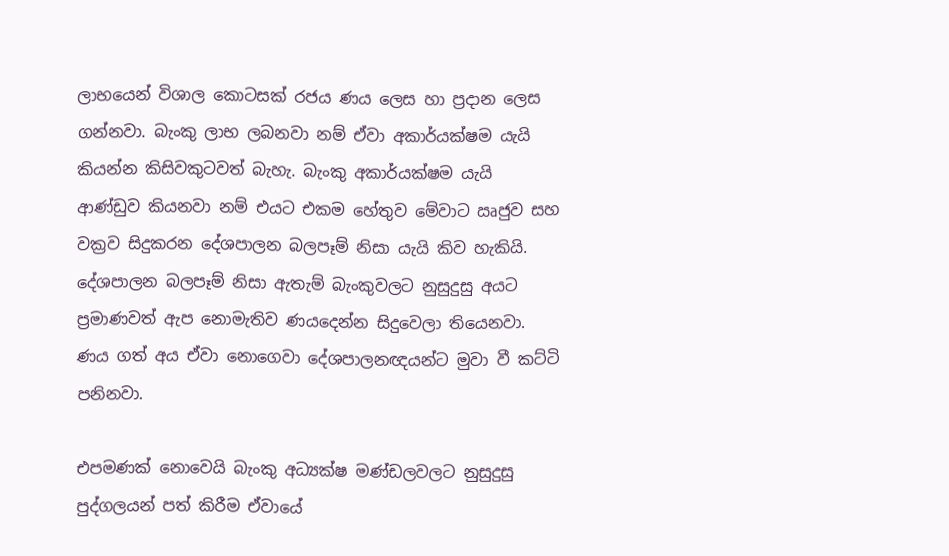ලාභයෙන් විශාල කොටසක් රජය ණය ලෙස හා ප්‍රදාන ලෙස ගන්නවා. බැංකු ලාභ ලබනවා නම් ඒවා අකාර්යක්ෂම යැයි කියන්න කිසිවකුටවත් බැහැ. බැංකු අකාර්යක්ෂම යැයි ආණ්ඩුව කියනවා නම් එයට එකම හේතුව මේවාට ඍජුව සහ වක්‍රව සිදුකරන දේශපාලන බලපෑම් නිසා යැයි කිව හැකියි. දේශපාලන බලපෑම් නිසා ඇතැම් බැංකුවලට නුසුදුසු අයට ප්‍රමාණවත් ඇප නොමැතිව ණයදෙන්න සිදුවෙලා තියෙනවා. ණය ගත් අය ඒවා නොගෙවා දේශපාලනඥයන්ට මුවා වී කට්ටි පනිනවා.

එපමණක් නොවෙයි බැංකු අධ්‍යක්ෂ මණ්ඩලවලට නුසුදුසු පුද්ගලයන් පත් කිරීම ඒවායේ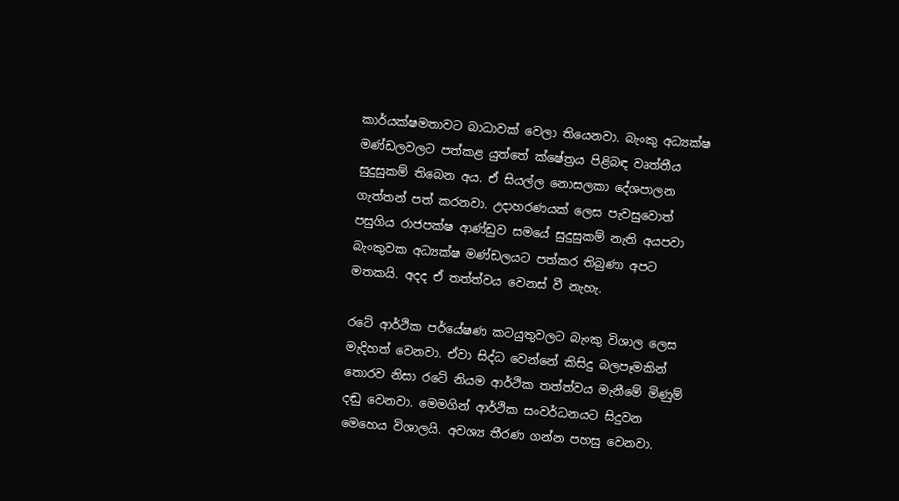කාර්යක්ෂමතාවට බාධාවක් වෙලා තියෙනවා. බැංකු අධ්‍යක්ෂ මණ්ඩලවලට පත්කළ යුත්තේ ක්ෂේත්‍රය පිළිබඳ වෘත්තීය සුදුසුකම් තිබෙන අය. ඒ සියල්ල නොසලකා දේශපාලන ගැත්තන් පත් කරනවා. උදාහරණයක් ලෙස පැවසුවොත් පසුගිය රාජපක්ෂ ආණ්ඩුව සමයේ සුදුසුකම් නැති අයපවා බැංකුවක අධ්‍යක්ෂ මණ්ඩලයට පත්කර තිබුණා අපට මතකයි. අදද ඒ තත්ත්වය වෙනස් වී නැහැ.

රටේ ආර්ථික පර්යේෂණ කටයුතුවලට බැංකු විශාල ලෙස මැදිහත් වෙනවා. ඒවා සිද්ධ වෙන්නේ කිසිදු බලපෑමකින් තොරව නිසා රටේ නියම ආර්ථික තත්ත්වය මැනීමේ මිණුම් දඬු වෙනවා. මෙමගින් ආර්ථික සංවර්ධනයට සිදුවන මෙහෙය විශාලයි. අවශ්‍ය තීරණ ගන්න පහසු වෙනවා.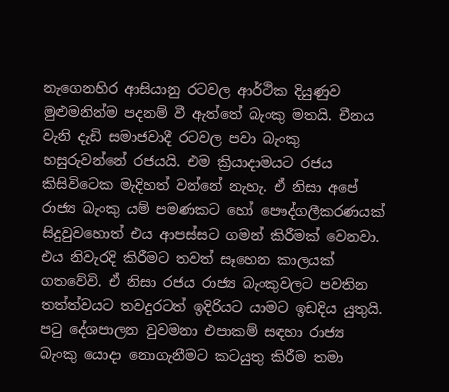නැගෙනහිර ආසියානු රටවල ආර්ථික දියුණුව මුළුමනින්ම පදනම් වී ඇත්තේ බැංකු මතයි. චීනය වැනි දැඩි සමාජවාදී රටවල පවා බැංකු හසුරුවන්නේ රජයයි. එම ක්‍රියාදාමයට රජය කිසිවිටෙක මැදිහත් වන්නේ නැහැ. ඒ නිසා අපේ රාජ්‍ය බැංකු යම් පමණකට හෝ පෞද්ගලීකරණයක් සිදුවුවහොත් එය ආපස්සට ගමන් කිරීමක් වෙනවා. එය නිවැරදි කිරීමට තවත් සෑහෙන කාලයක් ගතවේවි. ඒ නිසා රජය රාජ්‍ය බැංකුවලට පවතින තත්ත්වයට තවදුරටත් ඉදිරියට යාමට ඉඩදිය යුතුයි. පටු දේශපාලන වුවමනා එපාකම් සඳහා රාජ්‍ය බැංකු යොදා නොගැනීමට කටයුතු කිරීම තමා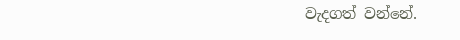වැදගත් වන්නේ.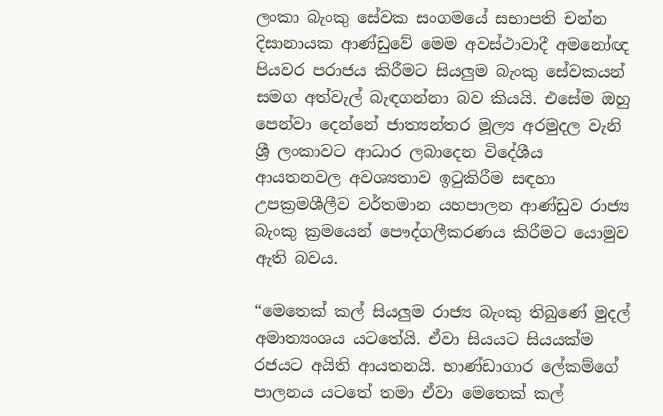ලංකා බැංකු සේවක සංගමයේ සභාපති චන්න දිසානායක ආණ්ඩුවේ මෙම අවස්ථාවාදී අමනෝඥ පියවර පරාජය කිරීමට සියලුම බැංකු සේවකයන් සමග අත්වැල් බැඳගන්නා බව කියයි. එසේම ඔහු පෙන්වා දෙන්නේ ජාත්‍යන්තර මූල්‍ය අරමුදල වැනි ශ්‍රී ලංකාවට ආධාර ලබාදෙන විදේශීය ආයතනවල අවශ්‍යතාව ඉටුකිරීම සඳහා උපක්‍රමශීලීව වර්තමාන යහපාලන ආණ්ඩුව රාජ්‍ය බැංකු ක්‍රමයෙන් පෞද්ගලීකරණය කිරීමට යොමුව ඇති බවය.

“මෙතෙක් කල් සියලුම රාජ්‍ය බැංකු තිබුණේ මුදල් අමාත්‍යංශය යටතේයි. ඒවා සියයට සියයක්ම රජයට අයිති ආයතනයි. භාණ්ඩාගාර ලේකම්ගේ පාලනය යටතේ තමා ඒවා මෙතෙක් කල්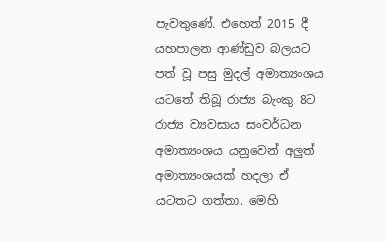පැවතුණේ. එහෙත් 2015 දී යහපාලන ආණ්ඩුව බලයට පත් වූ පසු මුදල් අමාත්‍යංශය යටතේ තිබූ රාජ්‍ය බැංකු 8ට රාජ්‍ය ව්‍යවසාය සංවර්ධන අමාත්‍යංශය යනුවෙන් අලුත් අමාත්‍යංශයක් හදලා ඒ යටතට ගත්තා. මෙහි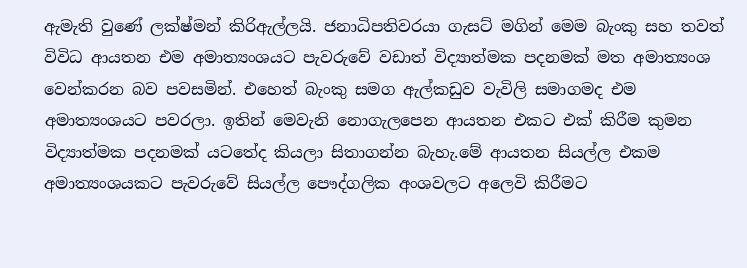ඇමැති වුණේ ලක්ෂ්මන් කිරිඇල්ලයි. ජනාධිපතිවරයා ගැසට් මගින් මෙම බැංකු සහ තවත් විවිධ ආයතන එම අමාත්‍යංශයට පැවරුවේ වඩාත් විද්‍යාත්මක පදනමක් මත අමාත්‍යංශ වෙන්කරන බව පවසමින්. එහෙත් බැංකු සමග ඇල්කඩුව වැවිලි සමාගමද එම අමාත්‍යංශයට පවරලා. ඉතින් මෙවැනි නොගැලපෙන ආයතන එකට එක් කිරීම කුමන විද්‍යාත්මක පදනමක් යටතේද කියලා සිතාගන්න බැහැ.මේ ආයතන සියල්ල එකම අමාත්‍යංශයකට පැවරුවේ සියල්ල පෞද්ගලික අංශවලට අලෙවි කිරීමට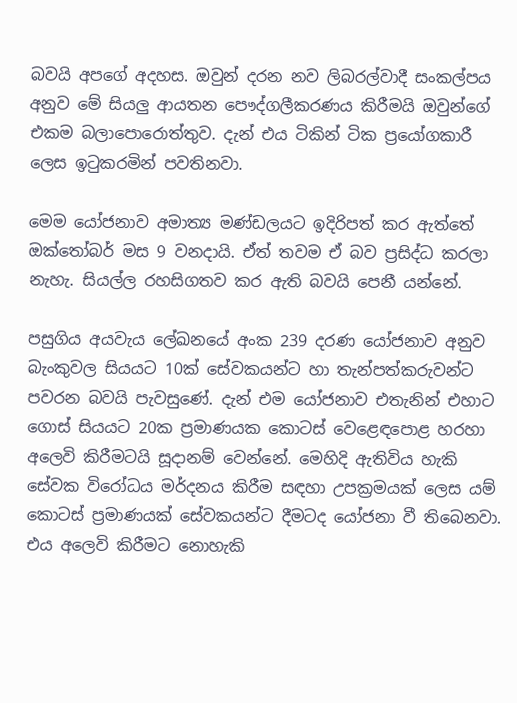බවයි අපගේ අදහස. ඔවුන් දරන නව ලිබරල්වාදී සංකල්පය අනුව මේ සියලු ආයතන පෞද්ගලීකරණය කිරීමයි ඔවුන්ගේ එකම බලාපොරොත්තුව. දැන් එය ටිකින් ටික ප්‍රයෝගකාරී ලෙස ඉටුකරමින් පවතිනවා.

මෙම යෝජනාව අමාත්‍ය මණ්ඩලයට ඉදිරිපත් කර ඇත්තේ ඔක්තෝබර් මස 9 වනදායි. ඒත් තවම ඒ බව ප්‍රසිද්ධ කරලා නැහැ. සියල්ල රහසිගතව කර ඇති බවයි පෙනී යන්නේ.

පසුගිය අයවැය ලේඛනයේ අංක 239 දරණ යෝජනාව අනුව බැංකුවල සියයට 10ක් සේවකයන්ට හා තැන්පත්කරුවන්ට පවරන බවයි පැවසුණේ. දැන් එම යෝජනාව එතැනින් එහාට ගොස් සියයට 20ක ප්‍රමාණයක කොටස් වෙළෙඳපොළ හරහා අලෙවි කිරීමටයි සූදානම් වෙන්නේ. මෙහිදි ඇතිවිය හැකි සේවක විරෝධය මර්දනය කිරීම සඳහා උපක්‍රමයක් ලෙස යම් කොටස් ප්‍රමාණයක් සේවකයන්ට දීමටද යෝජනා වී තිබෙනවා. එය අලෙවි කිරීමට නොහැකි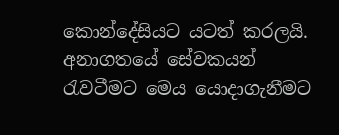කොන්දේසියට යටත් කරලයි. අනාගතයේ සේවකයන් රැවටීමට මෙය යොදාගැනීමට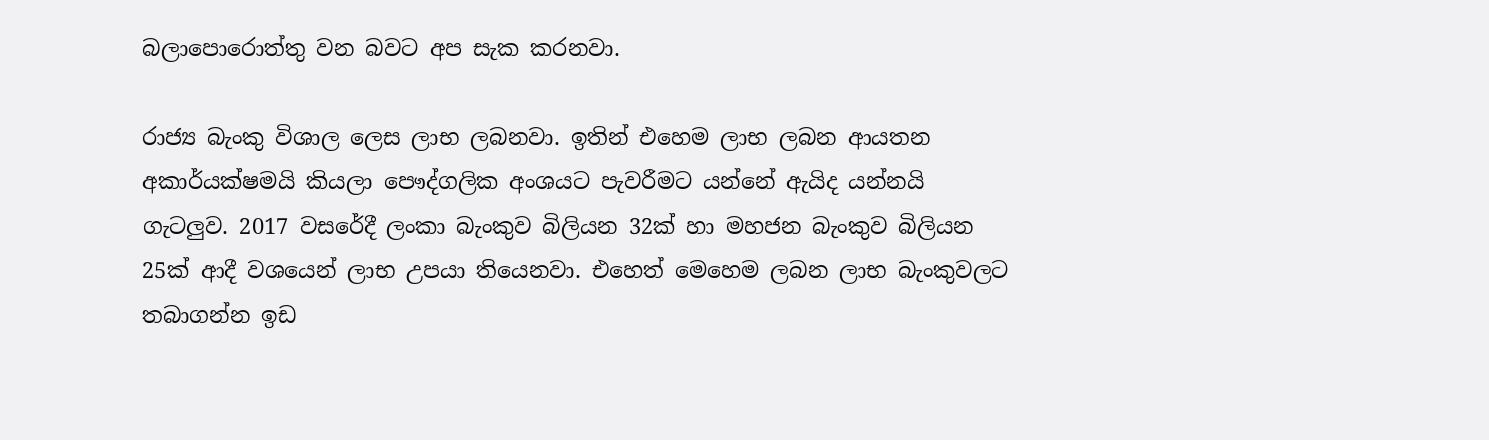බලාපොරොත්තු වන බවට අප සැක කරනවා.

රාජ්‍ය බැංකු විශාල ලෙස ලාභ ලබනවා. ඉතින් එහෙම ලාභ ලබන ආයතන අකාර්යක්ෂමයි කියලා පෞද්ගලික අංශයට පැවරීමට යන්නේ ඇයිද යන්නයි ගැටලුව. 2017 වසරේදී ලංකා බැංකුව බිලියන 32ක් හා මහජන බැංකුව බිලියන 25ක් ආදී වශයෙන් ලාභ උපයා තියෙනවා. එහෙත් මෙහෙම ලබන ලාභ බැංකුවලට තබාගන්න ඉඩ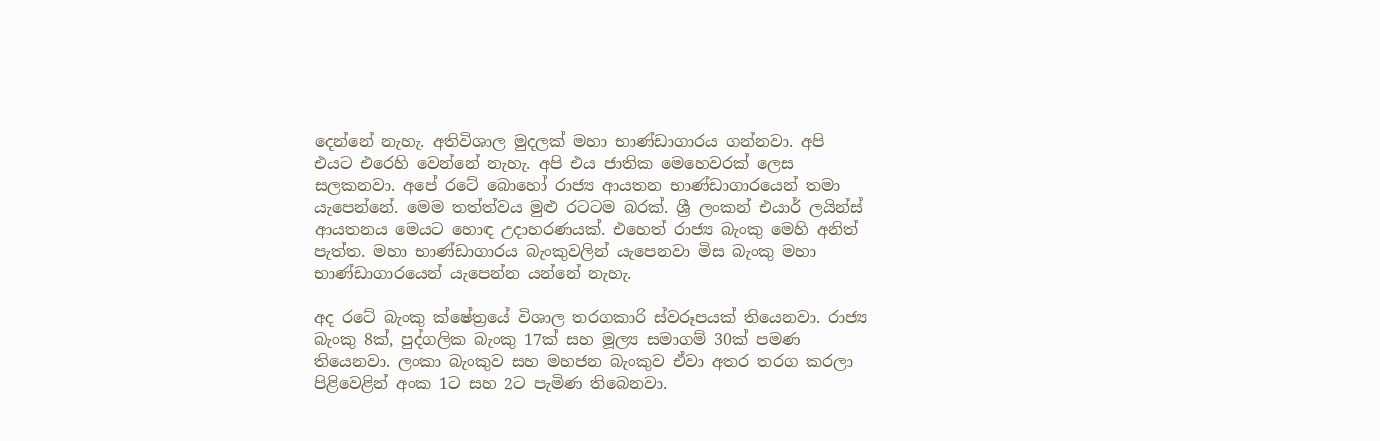දෙන්නේ නැහැ. අතිවිශාල මුදලක් මහා භාණ්ඩාගාරය ගන්නවා. අපි එයට එරෙහි වෙන්නේ නැහැ. අපි එය ජාතික මෙහෙවරක් ලෙස සලකනවා. අපේ රටේ බොහෝ රාජ්‍ය ආයතන භාණ්ඩාගාරයෙන් තමා යැපෙන්නේ. මෙම තත්ත්වය මුළු රටටම බරක්. ශ්‍රී ලංකන් එයාර් ලයින්ස් ආයතනය මෙයට හොඳ උදාහරණයක්. එහෙත් රාජ්‍ය බැංකු මෙහි අනිත් පැත්ත. මහා භාණ්ඩාගාරය බැංකුවලින් යැපෙනවා මිස බැංකු මහා භාණ්ඩාගාරයෙන් යැපෙන්න යන්නේ නැහැ.

අද රටේ බැංකු ක්ෂේත්‍රයේ විශාල තරගකාරි ස්වරූපයක් තියෙනවා. රාජ්‍ය බැංකු 8ක්, පුද්ගලික බැංකු 17ක් සහ මූල්‍ය සමාගම් 30ක් පමණ තියෙනවා. ලංකා බැංකුව සහ මහජන බැංකුව ඒවා අතර තරග කරලා පිළිවෙළින් අංක 1ට සහ 2ට පැමිණ තිබෙනවා.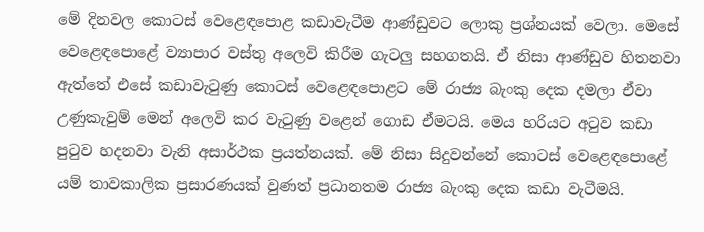මේ දිනවල කොටස් වෙළෙඳපොළ කඩාවැටීම ආණ්ඩුවට ලොකු ප්‍රශ්නයක් වෙලා. මෙසේ වෙළෙඳපොළේ ව්‍යාපාර වස්තු අලෙවි කිරීම ගැටලු සහගතයි. ඒ නිසා ආණ්ඩුව හිතනවා ඇත්තේ එසේ කඩාවැටුණු කොටස් වෙළෙඳපොළට මේ රාජ්‍ය බැංකු දෙක දමලා ඒවා උණුකැවුම් මෙන් අලෙවි කර වැටුණු වළෙන් ගොඩ ඒමටයි. මෙය හරියට අටුව කඩා පුටුව හදනවා වැනි අසාර්ථක ප්‍රයත්නයක්. මේ නිසා සිදුවන්නේ කොටස් වෙළෙඳපොළේ යම් තාවකාලික ප්‍රසාරණයක් වුණත් ප්‍රධානතම රාජ්‍ය බැංකු දෙක කඩා වැටීමයි.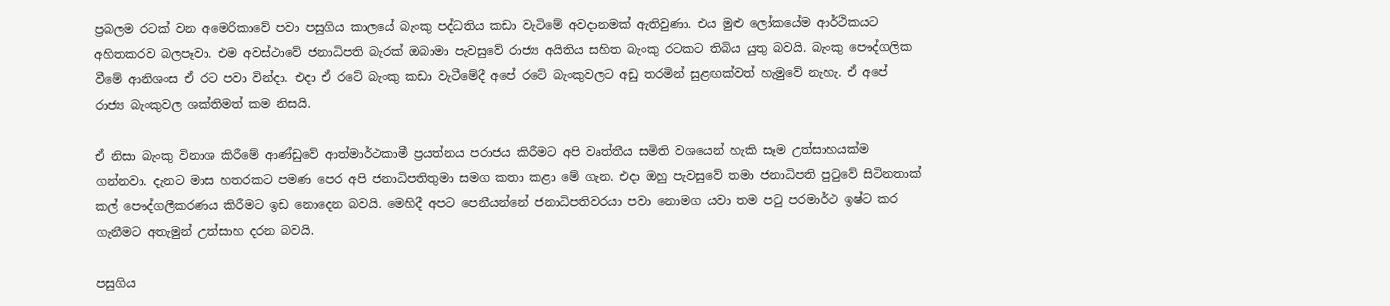ප්‍රබලම රටක් වන අමෙරිකාවේ පවා පසුගිය කාලයේ බැංකු පද්ධතිය කඩා වැටිමේ අවදානමක් ඇතිවුණා. එය මුළු ලෝකයේම ආර්ථිකයට අහිතකරව බලපෑවා. එම අවස්ථාවේ ජනාධිපති බැරක් ඔබාමා පැවසුවේ රාජ්‍ය අයිතිය සහිත බැංකු රටකට තිබිය යුතු බවයි. බැංකු පෞද්ගලික වීමේ ආනිශංස ඒ රට පවා වින්දා. එදා ඒ රටේ බැංකු කඩා වැටීමේදී අපේ රටේ බැංකුවලට අඩු තරමින් සුළඟක්වත් හැමුවේ නැහැ. ඒ අපේ රාජ්‍ය බැංකුවල ශක්තිමත් කම නිසයි.

ඒ නිසා බැංකු විනාශ කිරීමේ ආණ්ඩුවේ ආත්මාර්ථකාමී ප්‍රයත්නය පරාජය කිරීමට අපි වෘත්තීය සමිති වශයෙන් හැකි සෑම උත්සාහයක්ම ගන්නවා. දැනට මාස හතරකට පමණ පෙර අපි ජනාධිපතිතුමා සමග කතා කළා මේ ගැන. එදා ඔහු පැවසුවේ තමා ජනාධිපති පුටුවේ සිටිනතාක් කල් පෞද්ගලීකරණය කිරීමට ඉඩ නොදෙන බවයි. මෙහිදී අපට පෙනීයන්නේ ජනාධිපතිවරයා පවා නොමග යවා තම පටු පරමාර්ථ ඉෂ්ට කර ගැනීමට අතැමුන් උත්සාහ දරන බවයි.

පසුගිය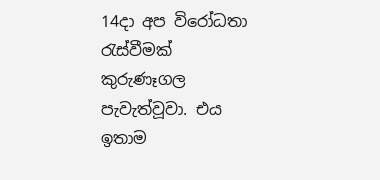14දා අප විරෝධතා රැස්වීමක් කුරුණෑගල පැවැත්වූවා. එය ඉතාම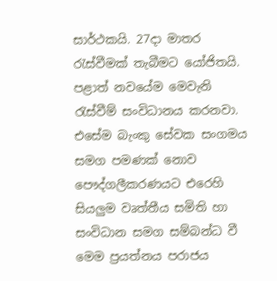සාර්ථකයි. 27දා මාතර රැස්වීමක් තැබීමට යෝජිතයි. පළාත් නවයේම මෙවැනි රැස්වීම් සංවිධානය කරනවා. එසේම බැංකු සේවක සංගමය සමග පමණක් නොව පෞද්ගලීකරණයට එරෙහි සියලුම වෘත්තීය සමිති හා සංවිධාන සමග සම්බන්ධ වී මෙම ප්‍රයත්නය පරාජය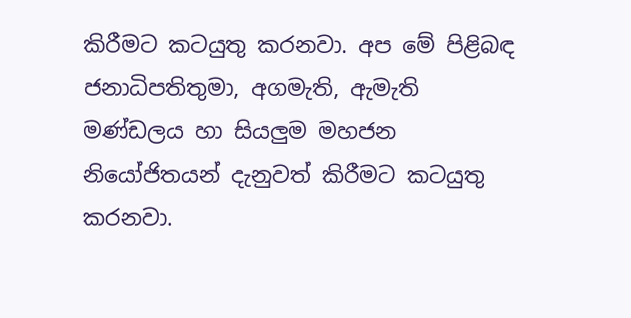කිරීමට කටයුතු කරනවා. අප මේ පිළිබඳ ජනාධිපතිතුමා, අගමැති, ඇමැති මණ්ඩලය හා සියලුම මහජන නියෝජිතයන් දැනුවත් කිරීමට කටයුතු කරනවා.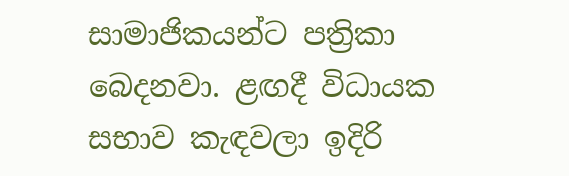සාමාජිකයන්ට පත්‍රිකා බෙදනවා. ළඟදී විධායක සභාව කැඳවලා ඉදිරි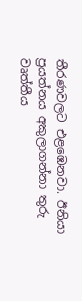තීරණවලට එළඹෙනවා. ඊනියා ප්‍රයත්නය අකුලාගන්නා තුරු වෘත්තීය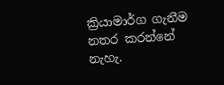ක්‍රියාමාර්ග ගැනීම නතර කරන්නේ නැහැ.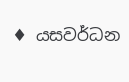♦ යසවර්ධන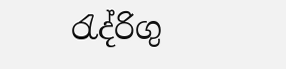රැද්රිගු